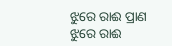ଝୁରେ ରାଈ ପ୍ରାଣ
ଝୁରେ ରାଈ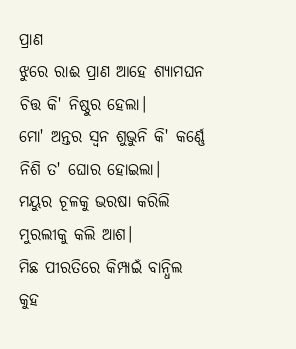ପ୍ରାଣ
ଝୁରେ ରାଈ ପ୍ରାଣ ଆହେ ଶ୍ୟାମଘନ
ଚିତ୍ତ କି' ନିଷ୍ଠୁର ହେଲା।
ମୋ' ଅନ୍ତର ସ୍ଵନ ଶୁଭୁନି କି' କର୍ଣ୍ଣେ
ନିଶି ତ' ଘୋର ହୋଇଲା।
ମୟୁର ଚୂଳକୁ ଭରଷା କରିଲି
ମୁରଲୀକୁ କଲି ଆଶ।
ମିଛ ପୀରତିରେ କିମ୍ପାଇଁ ବାନ୍ଧିଲ
କୁହ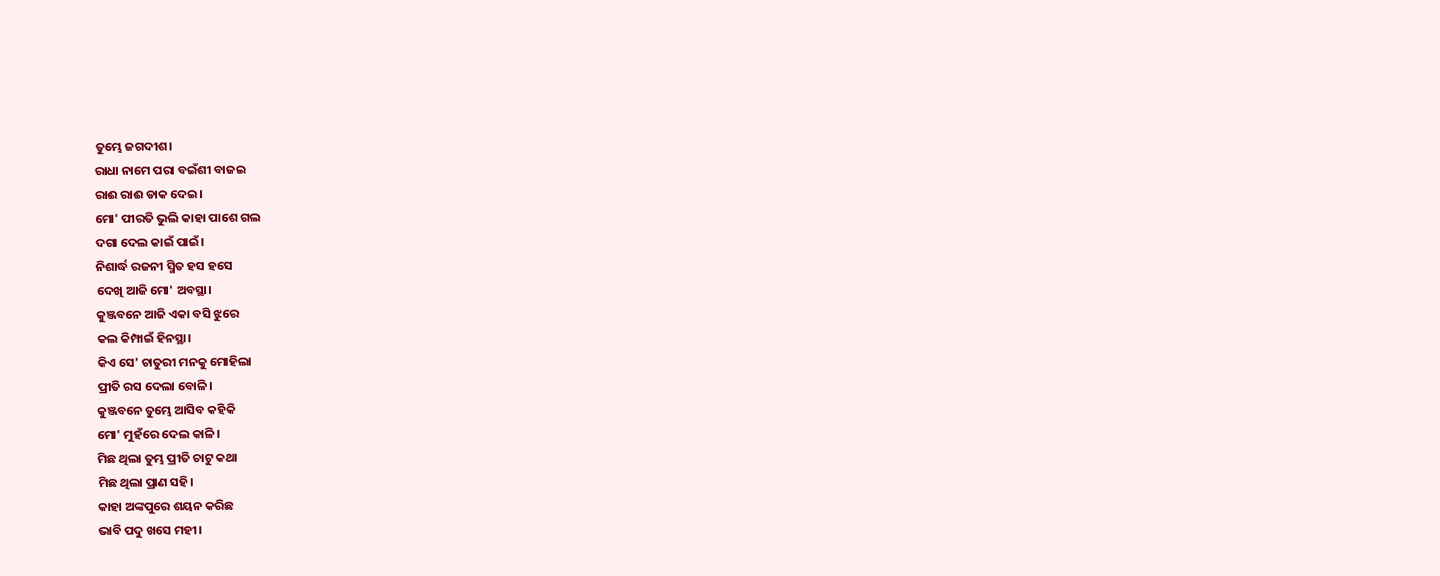ତୁମ୍ଭେ ଜଗଦୀଶ।
ରାଧା ନାମେ ପରା ବଇଁଶୀ ବାଜଇ
ରାଈ ରାଈ ଡାକ ଦେଇ।
ମୋ' ପୀରତି ଭୁଲି କାହା ପାଶେ ଗଲ
ଦଗା ଦେଲ କାଇଁ ପାଇଁ।
ନିଶାର୍ଦ୍ଧ ରଜନୀ ସ୍ମିତ ହସ ହସେ
ଦେଖି ଆଜି ମୋ' ଅବସ୍ଥା।
କୁଞ୍ଜବନେ ଆଜି ଏକା ବସି ଝୁରେ
କଲ କିମ୍ପାଇଁ ହିନସ୍ଥା।
କିଏ ସେ' ଚାତୁରୀ ମନକୁ ମୋହିଲା
ପ୍ରୀତି ରସ ଦେଲା ବୋଳି।
କୁଞ୍ଜବନେ ତୁମ୍ଭେ ଆସିବ କହିକି
ମୋ' ମୁହଁରେ ଦେଲ କାଳି।
ମିଛ ଥିଲା ତୁମ୍ଭ ପ୍ରୀତି ଚାଟୁ କଥା
ମିଛ ଥିଲା ପ୍ରାଣ ସହି।
କାହା ଅଙ୍କପୁରେ ଶୟନ କରିଛ
ଭାବି ପଦୁ ଖସେ ମହୀ।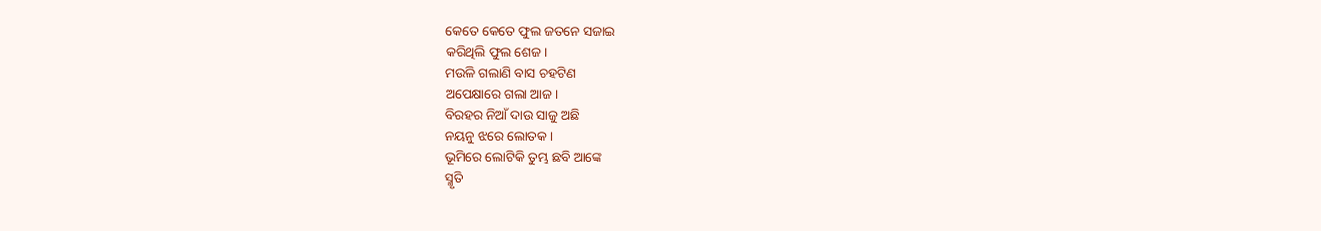କେତେ କେତେ ଫୁଲ ଜତନେ ସଜାଇ
କରିଥିଲି ଫୁଲ ଶେଜ।
ମଉଳି ଗଲାଣି ବାସ ଚହଟିଣ
ଅପେକ୍ଷାରେ ଗଲା ଆଜ।
ବିରହର ନିଆଁ ଦାଉ ସାଜୁ ଅଛି
ନୟନୁ ଝରେ ଲୋତକ।
ଭୂମିରେ ଲୋଟିକି ତୁମ୍ଭ ଛବି ଆଙ୍କେ
ସ୍ମୃତି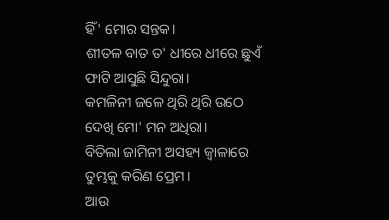ହିଁ' ମୋର ସନ୍ତକ।
ଶୀତଳ ବାତ ତ' ଧୀରେ ଧୀରେ ଛୁଏଁ
ଫାଟି ଆସୁଛି ସିନ୍ଦୁରା।
କମଳିନୀ ଜଳେ ଥିରି ଥିରି ଉଠେ
ଦେଖି ମୋ' ମନ ଅଧିରା।
ବିତିଲା ଜାମିନୀ ଅସହ୍ୟ ଜ୍ୱାଳାରେ
ତୁମ୍ଭକୁ କରିଣ ପ୍ରେମ।
ଆଉ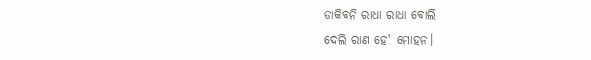ଡାକିବନି ରାଧା ରାଧା ବୋଲି
ଦେଲି ରାଣ ହେ' ମୋହନ।